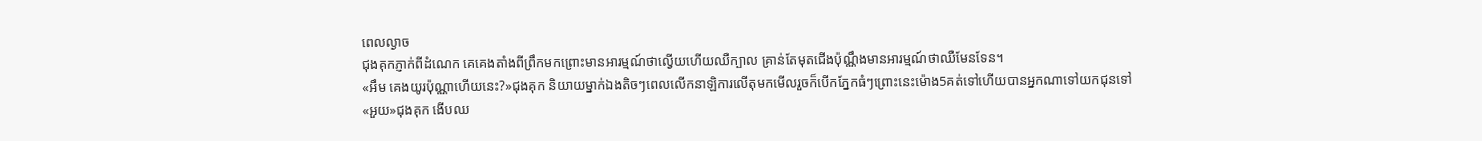ពេលល្ងាច
ជុងគុកភ្ញាក់ពីដំណេក គេគេងតាំងពីព្រឹកមកព្រោះមានអារម្មណ៍ថាល្វើយហើយឈឺក្បាល គ្រាន់តែមុតជើងប៉ុណ្ណឹងមានអារម្មណ៍ថាឈឺមែនទែន។
«អឹម គេងយូរប៉ុណ្ណាហើយនេះ?»ជុងគុក និយាយម្នាក់ឯងតិចៗពេលលើកនាឡិការលើតុមកមើលរួចក៏បើកភ្នែកធំៗព្រោះនេះម៉ោង5គត់ទៅហើយបានអ្នកណាទៅយកជុនទៅ
«អួយ»ជុងគុក ងើបឈ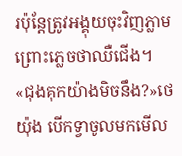រប៉ុន្តែត្រូវអង្គុយចុះវិញភ្លាមព្រោះភ្លេចថាឈឺជើង។
«ជុងគុកយ៉ាងមិចនឹង?»ថេយ៉ុង បើកទ្វាចូលមកមើល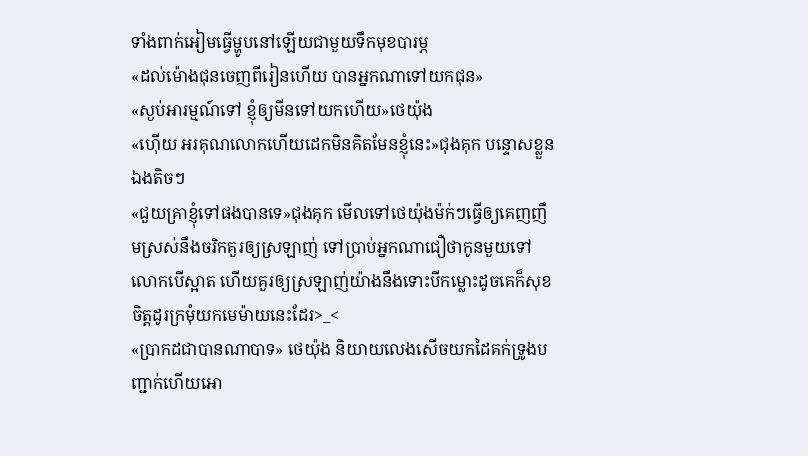ទាំងពាក់អៀមធ្វើម្ហូបនៅឡើយជាមួយទឹកមុខបារម្ភ
«ដល់ម៉ោងជុនចេញពីរៀនហើយ បានអ្នកណាទៅយកជុន»
«ស្ងប់អារម្មណ៍ទៅ ខ្ញុំឲ្យមីនទៅយកហើយ»ថេយ៉ុង
«ហ៊ើយ អរគុណលោកហើយដេកមិនគិតមែនខ្ញុំនេះ»ជុងគុក បន្ទោសខ្លួនឯងតិចៗ
«ជួយគ្រាខ្ញុំទៅផងបានទេ»ជុងគុក មើលទៅថេយ៉ុងម៉ក់ៗធ្វើឲ្យគេញញឹមស្រស់នឹងចរិកគួរឲ្យស្រឡាញ់ ទៅប្រាប់អ្នកណាជឿថាកូនមួយទៅលោកបើស្អាត ហើយគួរឲ្យស្រឡាញ់យ៉ាងនឹងទោះបីកម្លោះដូចគេក៏សុខចិត្តដូរក្រមុំយកមេម៉ាយនេះដែរ>_<
«ប្រាកដជាបានណាបាទ» ថេយ៉ុង និយាយលេងសើចយកដៃគក់ទ្រូងបញ្ជាក់ហើយអោ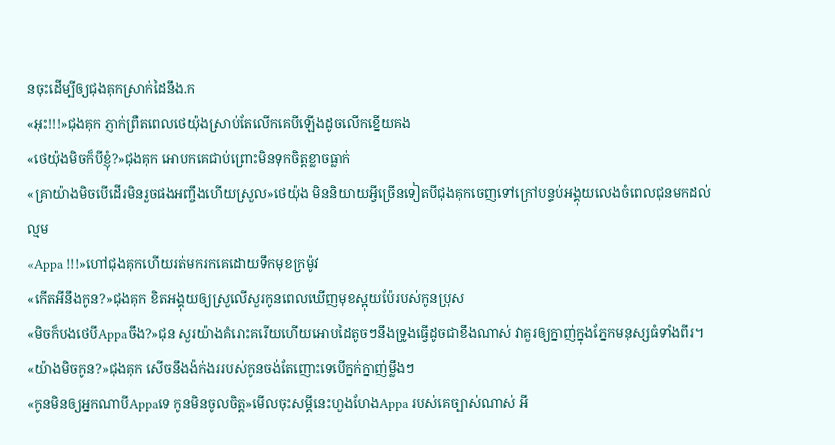នចុះដើម្បីឲ្យជុងគុកស្រាក់ដៃនឹង.ក
«អុះ!!!»ជុងគុក ភ្ញាក់ព្រឺតពេលថេយ៉ុងស្រាប់តែលើកគេបីឡើងដូចលើកខ្នើយគង
«ថេយ៉ុងមិចក៏បីខ្ញុំ?»ជុងគុក អោបកគេជាប់ព្រោះមិនទុកចិត្តខ្លាចធ្លាក់
«គ្រាយ៉ាងមិចបើដើរមិនរួចផងអញ្ចឹងហើយស្រួល»ថេយ៉ុង មិននិយាយអ្វីច្រើនទៀតបីជុងគុកចេញទៅក្រៅបន្ទប់អង្គុយលេងចំពេលជុនមកដល់ល្មម
«Appa !!!»ហៅជុងគុកហើយរត់មករកគេដោយទឹកមុខក្រម៉ូវ
«កើតអីនឹងកូន?»ជុងគុក ខិតអង្គុយឲ្យស្រួលើសួរកូនពេលឃើញមុខស្អុយប៉ែរបស់កូនប្រុស
«មិចក៏បងថេបីAppaចឹង?»ជុន សួរយ៉ាងគំរោះគរើយហើយអោបដៃតូចៗនឹងទ្រូងធ្វើដូចជាខឹងណាស់ វាគួរឲ្យក្នាញ់ក្នុងភ្នែកមនុស្សធំទាំងពីរ។
«យ៉ាងមិចកូន?»ជុងគុក សើចនឹងង៉ក់ងររបស់កូនចង់តែញោះទេបើក្នក់ក្នាញ់ម្លឹងៗ
«កូនមិនឲ្យអ្នកណាបីAppaទេ កូនមិនចូលចិត្ត»មើលចុះសម្តីនេះហួងហែងAppa របស់គេច្បាស់ណាស់ អី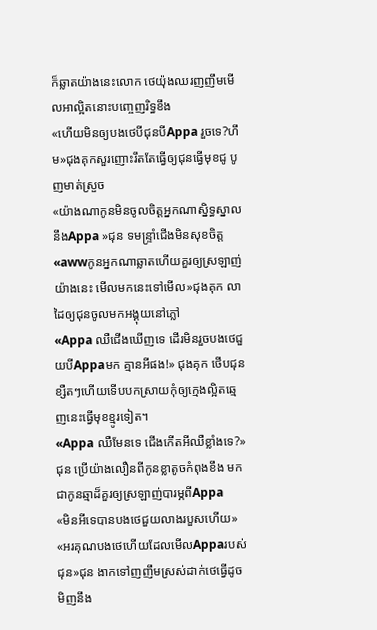ក៏ឆ្លាតយ៉ាងនេះលោក ថេយ៉ុងឈរញញឹមមើលអាល្អិតនោះបញ្ចេញរិទ្ធខឹង
«ហើយមិនឲ្យបងថេបីជុនបីAppa រួចទេ?ហឹម»ជុងគុកសួរញោះរឹតតែធ្វើឲ្យជុនធ្វើមុខជូ បូញមាត់ស្រួច
«យ៉ាងណាកូនមិនចូលចិត្តអ្នកណាស្និទ្ធស្នាលនឹងAppa »ជុន ទមន្រ្ទាំជើងមិនសុខចិត្ត
«awwកូនអ្នកណាឆ្លាតហើយគួរឲ្យស្រឡាញ់យ៉ាងនេះ មើលមកនេះទៅមើល»ជុងគុក លាដៃឲ្យជុនចូលមកអង្គុយនៅភ្លៅ
«Appa ឈឺជើងឃើញទេ ដើរមិនរួចបងថេជួយបីAppaមក គ្មានអីផង!» ជុងគុក ថើបជុនខ្សឺតៗហើយទើបបកស្រាយកុំឲ្យក្មេងល្អិតឆ្មេញនេះធ្វើមុខខ្មូរទៀត។
«Appa ឈឺមែនទេ ជើងកើតអីឈឺខ្លាំងទេ?»ជុន ប្រើយ៉ាងលឿនពីកូនខ្លាតូចកំពុងខឹង មកជាកូនឆ្មាដ៏គួរឲ្យស្រឡាញ់បារម្ភពីAppa
«មិនអីទេបានបងថេជួយលាងរបួសហើយ»
«អរគុណបងថេហើយដែលមើលAppaរបស់ជុន»ជុន ងាកទៅញញឹមស្រស់ដាក់ថេធ្វើដូចមិញនឹង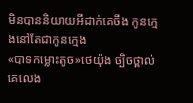មិនបាននិយាយអីដាក់គេចឹង កូនក្មេងនៅតែជាកូនក្មេង
«បាទកម្លោះតូច»ថេយ៉ុង ច្បិចថ្ពាល់គេលេង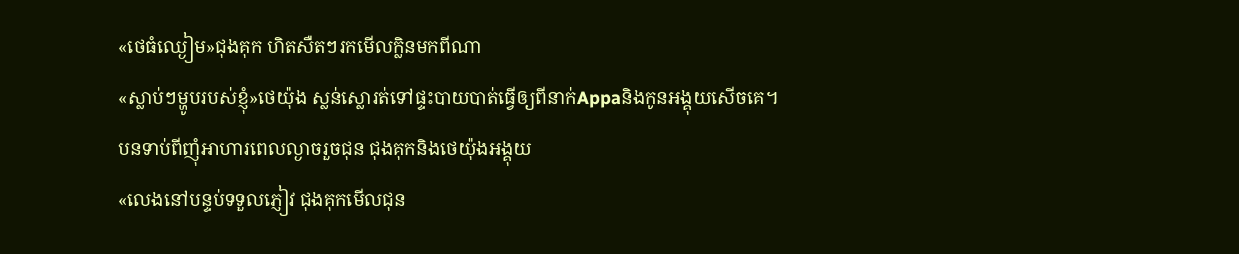«ថេធំឈ្ងៀម»ជុងគុក ហិតសឺតៗរកមើលក្លិនមកពីណា
«ស្លាប់ៗម្ហូបរបស់ខ្ញុំ»ថេយ៉ុង ស្លន់ស្លោរត់ទៅផ្ទះបាយបាត់ធ្វើឲ្យពីនាក់Appaនិងកូនអង្គុយសើចគេ។
បនទាប់ពីញុំអាហារពេលល្ងាចរួចជុន ជុងគុកនិងថេយ៉ុងអង្គុយ
«លេងនៅបន្ទប់ទទួលភ្ញៀវ ជុងគុកមើលជុន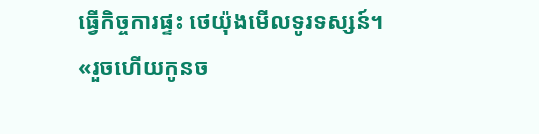ធ្វើកិច្ចការផ្ទះ ថេយ៉ុងមើលទូរទស្សន៍។
«រួចហើយកូនច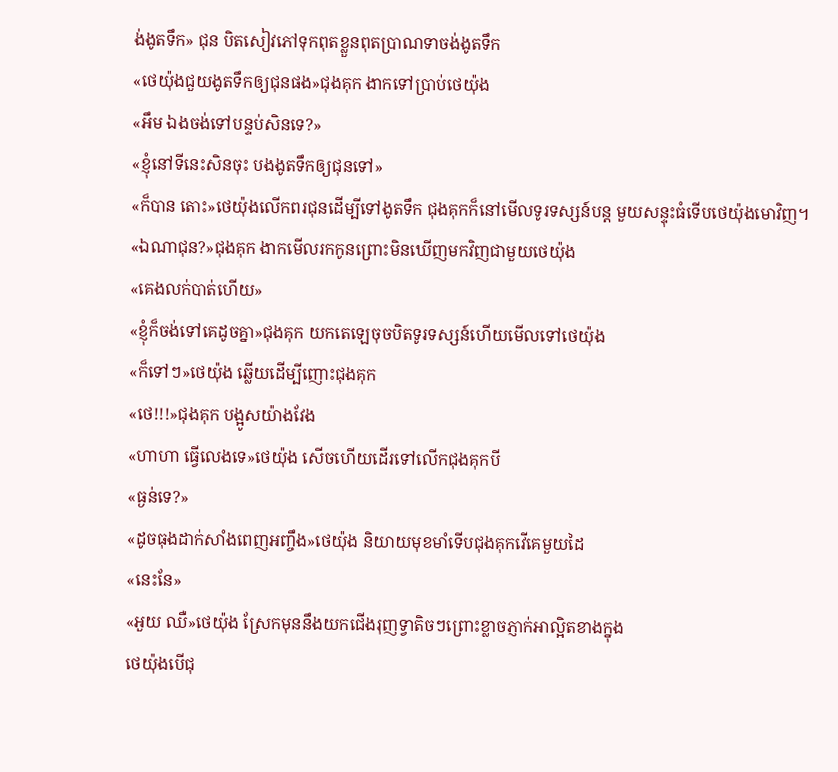ង់ងូតទឹក» ជុន បិតសៀវភៅទុកពុតខ្លួនពុតប្រាណទាចង់ងូតទឹក
«ថេយ៉ុងជួយងូតទឹកឲ្យជុនផង»ជុងគុក ងាកទៅប្រាប់ថេយ៉ុង
«អឹម ឯងចង់ទៅបន្ទប់សិនទេ?»
«ខ្ញុំនៅទីនេះសិនចុះ បងងូតទឹកឲ្យជុនទៅ»
«ក៏បាន តោះ»ថេយ៉ុងលើកពរជុនដើម្បីទៅងូតទឹក ជុងគុកក៏នៅមើលទូរទស្សន៍បន្ត មួយសន្ទុះធំទើបថេយ៉ុងមោវិញ។
«ឯណាជុន?»ជុងគុក ងាកមើលរកកូនព្រោះមិនឃើញមកវិញជាមួយថេយ៉ុង
«គេងលក់បាត់ហើយ»
«ខ្ញុំក៏ចង់ទៅគេដូចគ្នា»ជុងគុក យកតេឡេចុចបិតទូរទស្សន៍ហើយមើលទៅថេយ៉ុង
«ក៏ទៅៗ»ថេយ៉ុង ឆ្លើយដើម្បីញោះជុងគុក
«ថេ!!!»ជុងគុក បង្អូសយ៉ាងវែង
«ហាហា ធ្វើលេងទេ»ថេយ៉ុង សើចហើយដើរទៅលើកជុងគុកបី
«ធ្ងន់ទេ?»
«ដូចធុងដាក់សាំងពេញអញ្ចឹង»ថេយ៉ុង និយាយមុខមាំទើបជុងគុកវើគេមួយដៃ
«នេះនែ»
«អួយ ឈឺ»ថេយ៉ុង ស្រែកមុននឹងយកជើងរុញទ្វាតិចៗព្រោះខ្លាចភ្ញាក់អាល្អិតខាងក្នុង
ថេយ៉ុងបើជុ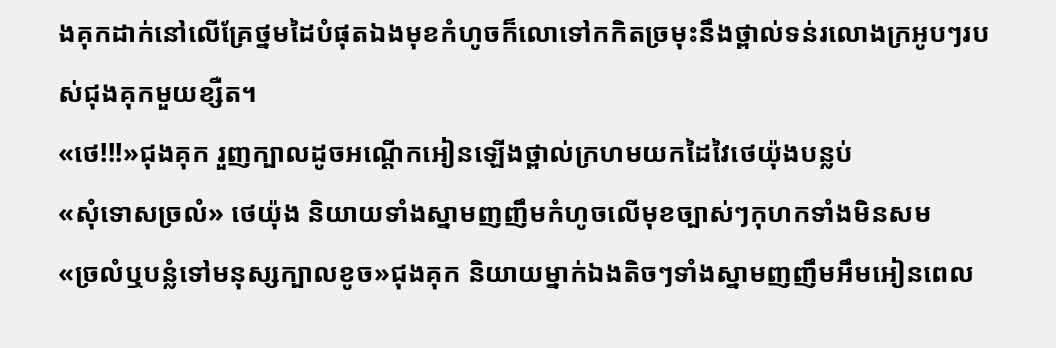ងគុកដាក់នៅលើគ្រែថ្នមដៃបំផុតឯងមុខកំហូចក៏លោទៅកកិតច្រមុះនឹងថ្ពាល់ទន់រលោងក្រអូបៗរបស់ជុងគុកមួយខ្សឺត។
«ថេ!!!»ជុងគុក រួញក្បាលដូចអណ្តើកអៀនឡើងថ្ពាល់ក្រហមយកដៃវៃថេយ៉ុងបន្លប់
«សុំទោសច្រលំ» ថេយ៉ុង និយាយទាំងស្នាមញញឹមកំហូចលើមុខច្បាស់ៗកុហកទាំងមិនសម
«ច្រលំឬបន្លំទៅមនុស្សក្បាលខូច»ជុងគុក និយាយម្នាក់ឯងតិចៗទាំងស្នាមញញឹមអឹមអៀនពេល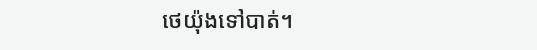ថេយ៉ុងទៅបាត់។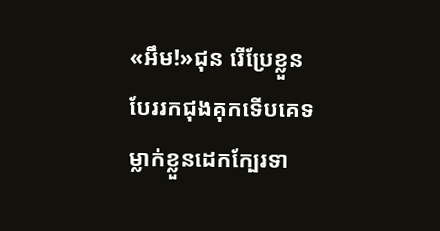«អឹម!»ជុន រើប្រែខ្លួនបែររកជុងគុកទើបគេទម្លាក់ខ្លួនដេកក្បែរទា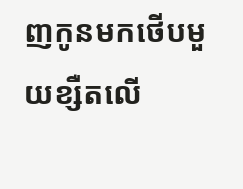ញកូនមកថើបមួយខ្សឺតលើ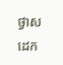ថ្ងាសដេក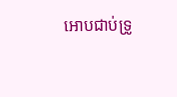អោបជាប់ទ្រូ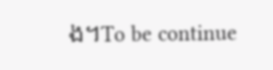ង។To be continue